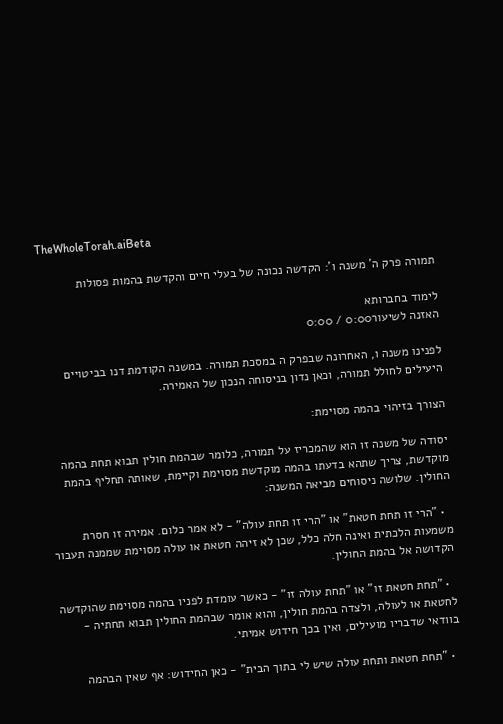TheWholeTorah.aiBeta

תמורה פרק ה' משנה ו': הקדשה נכונה של בעלי חיים והקדשת בהמות פסולות

לימוד בחברותא
האזנה לשיעור0:00 / 0:00

לפנינו משנה ו, האחרונה שבפרק ה במסכת תמורה. במשנה הקודמת דנו בביטויים היעילים לחולל תמורה, וכאן נדון בניסוחה הנכון של האמירה.

הצורך בזיהוי בהמה מסוימת:

יסודה של משנה זו הוא שהמכריז על תמורה, כלומר שבהמת חולין תבוא תחת בהמה מוקדשת, צריך שתהא בדעתו בהמה מוקדשת מסוימת וקיימת, שאותה תחליף בהמת החולין. שלושה ניסוחים מביאה המשנה:

  • "הרי זו תחת חטאת" או "הרי זו תחת עולה" - לא אמר כלום. אמירה זו חסרת משמעות הלכתית ואינה חלה כלל, שכן לא זיהה חטאת או עולה מסוימת שממנה תעבור הקדושה אל בהמת החולין.

  • "תחת חטאת זו" או "תחת עולה זו" - כאשר עומדת לפניו בהמה מסוימת שהוקדשה לחטאת או לעולה, ולצדה בהמת חולין, והוא אומר שבהמת החולין תבוא תחתיה - בוודאי שדבריו מועילים, ואין בכך חידוש אמיתי.

  • "תחת חטאת ותחת עולה שיש לי בתוך הבית" - כאן החידוש: אף שאין הבהמה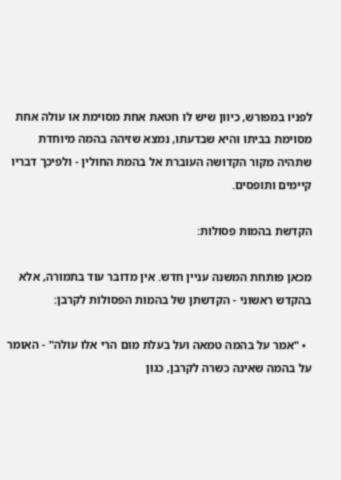לפניו במפורש, כיוון שיש לו חטאת אחת מסוימת או עולה אחת מסוימת בביתו והיא שבדעתו, נמצא שזיהה בהמה מיוחדת שתהיה מקור הקדושה העוברת אל בהמת החולין - ולפיכך דבריו קיימים ותופסים.

הקדשת בהמות פסולות:

מכאן פותחת המשנה עניין חדש. אין מדובר עוד בתמורה, אלא בהקדש ראשוני - הקדשתן של בהמות הפסולות לקרבן:

  • "אמר על בהמה טמאה ועל בעלת מום הרי אלו עולה" - האומר על בהמה שאינה כשרה לקרבן, כגון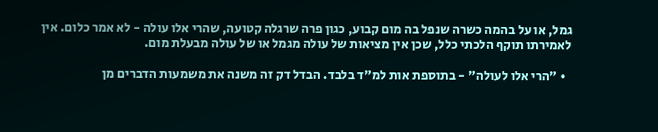גמל, או על בהמה כשרה שנפל בה מום קבוע, כגון פרה שרגלה קטועה, שהרי אלו עולה - לא אמר כלום. אין לאמירתו תוקף הלכתי כלל, שכן אין מציאות של עולה מגמל או של עולה מבעלת מום.

  • "הרי אלו לעולה" - בתוספת אות למ"ד בלבד. הבדל דק זה משנה את משמעות הדברים מן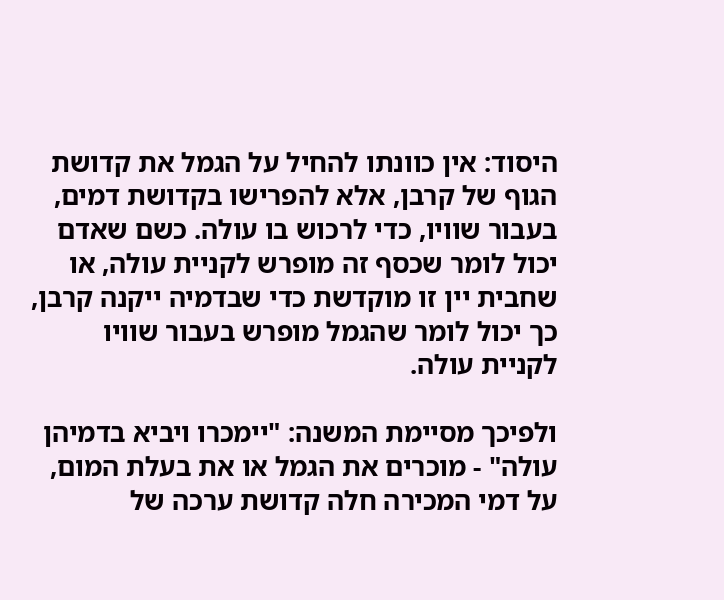היסוד: אין כוונתו להחיל על הגמל את קדושת הגוף של קרבן, אלא להפרישו בקדושת דמים, בעבור שוויו, כדי לרכוש בו עולה. כשם שאדם יכול לומר שכסף זה מופרש לקניית עולה, או שחבית יין זו מוקדשת כדי שבדמיה ייקנה קרבן, כך יכול לומר שהגמל מופרש בעבור שוויו לקניית עולה.

ולפיכך מסיימת המשנה: "יימכרו ויביא בדמיהן עולה" - מוכרים את הגמל או את בעלת המום, על דמי המכירה חלה קדושת ערכה של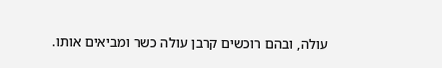עולה, ובהם רוכשים קרבן עולה כשר ומביאים אותו.